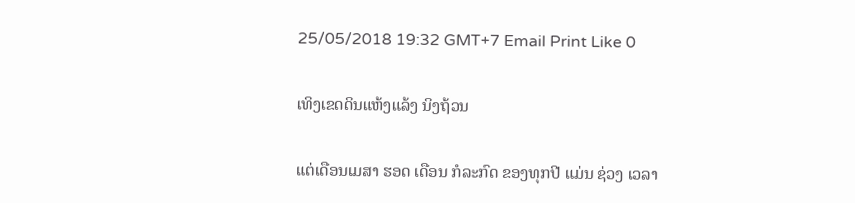25/05/2018 19:32 GMT+7 Email Print Like 0

ເທິງເຂດດິນແຫ້ງແລ້ງ ນິງຖ້ວນ

ແຕ່ເດືອນເມສາ ຮອດ ເດືອນ ກໍລະກົດ ຂອງທຸກປີ ແມ່ນ ຊ່ວງ ເວລາ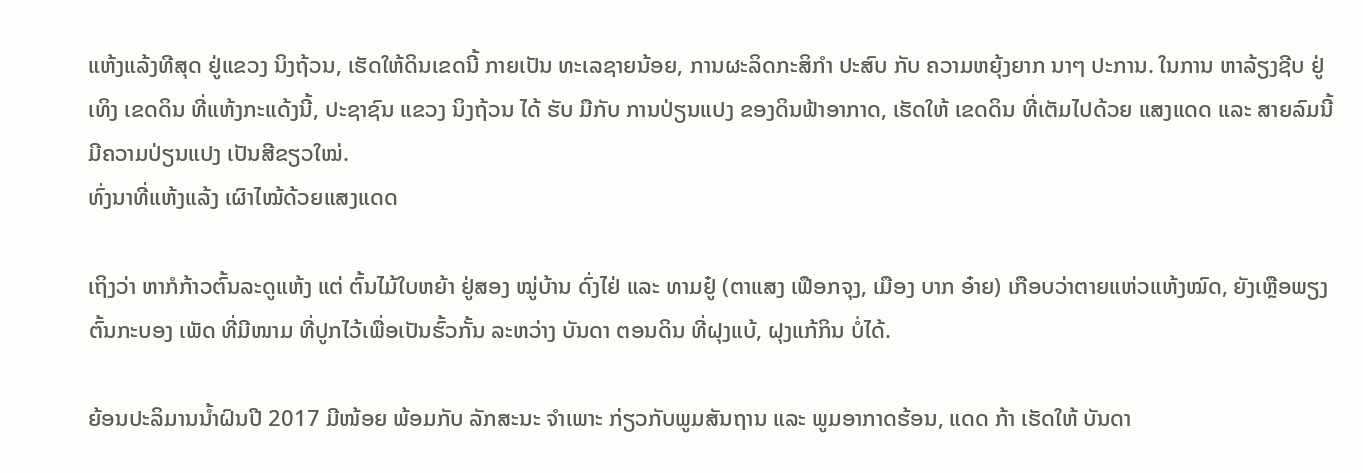ແຫ້ງແລ້ງທີສຸດ ຢູ່ແຂວງ ນິງຖ້ວນ, ເຮັດໃຫ້ດິນເຂດນີ້ ກາຍເປັນ ທະເລຊາຍນ້ອຍ, ການຜະລິດກະສິກຳ ປະສົບ ກັບ ຄວາມຫຍຸ້ງຍາກ ນາໆ ປະການ. ໃນການ ຫາລ້ຽງຊີບ ຢູ່ ເທິງ ເຂດດິນ ທີ່ແຫ້ງກະແດ້ງນີ້, ປະຊາຊົນ ແຂວງ ນິງຖ້ວນ ໄດ້ ຮັບ ມືກັບ ການປ່ຽນແປງ ຂອງດິນຟ້າອາກາດ, ເຮັດໃຫ້ ເຂດດິນ ທີ່ເຕັມໄປດ້ວຍ ແສງແດດ ແລະ ສາຍລົມນີ້ ມີຄວາມປ່ຽນແປງ ເປັນສີຂຽວໃໝ່.
ທົ່ງນາທີ່ແຫ້ງແລ້ງ ເຜົາໄໝ້ດ້ວຍແສງແດດ

ເຖິງວ່າ ຫາກໍກ້າວຕົ້ນລະດູແຫ້ງ ແຕ່ ຕົ້ນໄມ້ໃບຫຍ້າ ຢູ່ສອງ ໝູ່ບ້ານ ດົ່ງໄຢ່ ແລະ ທາມຢູ໋ (ຕາແສງ ເຟືອກຈຸງ, ເມືອງ ບາກ ອ໋າຍ) ເກືອບວ່າຕາຍແຫ່ວແຫ້ງໝົດ, ຍັງເຫຼືອພຽງ ຕົ້ນກະບອງ ເພັດ ທີ່ມີໜາມ ທີ່ປູກໄວ້ເພື່ອເປັນຮົ້ວກັ້ນ ລະຫວ່າງ ບັນດາ ຕອນດິນ ທີ່ຝຸງແບ້, ຝຸງແກ້ກິນ ບໍ່ໄດ້.

ຍ້ອນປະລິມານນໍ້າຝົນປີ 2017 ມີໜ້ອຍ ພ້ອມກັບ ລັກສະນະ ຈຳເພາະ ກ່ຽວກັບພູມສັນຖານ ແລະ ພູມອາກາດຮ້ອນ, ແດດ ກ້າ ເຮັດໃຫ້ ບັນດາ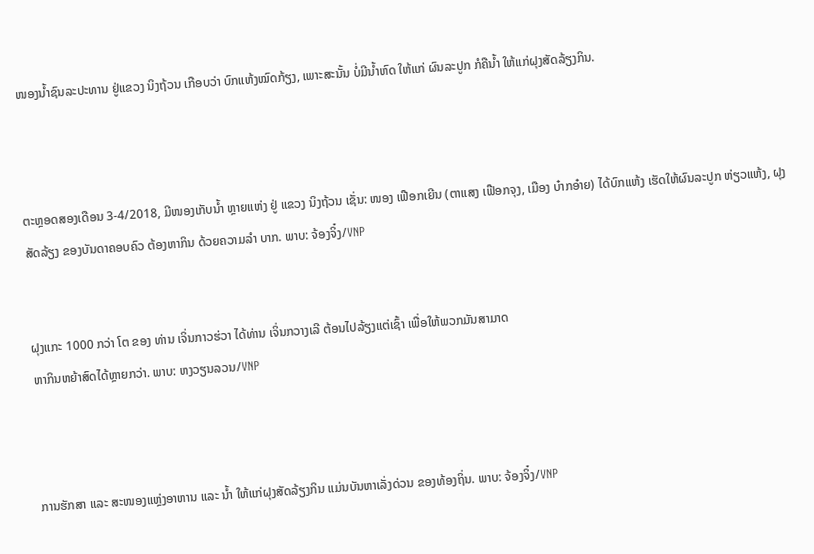ໜອງນໍ້າຊົນລະປະທານ ຢູ່ແຂວງ ນິງຖ້ວນ ເກືອບວ່າ ບົກແຫ້ງໝົດກ້ຽງ, ເພາະສະນັ້ນ ບໍ່ມີນໍ້າຫົດ ໃຫ້ແກ່ ຜົນລະປູກ ກໍຄືນໍ້າ ໃຫ້ແກ່ຝຸງສັດລ້ຽງກິນ.



ຕະຫຼອດສອງເດືອນ 3-4/2018, ມີໜອງເກັບນ້ຳ ຫຼາຍແຫ່ງ ຢູ່ ແຂວງ ນິງຖ້ວນ ເຊັ່ນ: ໜອງ ເຟືອກເຍີນ (ຕາແສງ ເຟືອກຈຸງ, ເມືອງ ບ໋າກອ໋າຍ) ໄດ້ບົກແຫ້ງ ເຮັດໃຫ້ຜົນລະປູກ ຫ່ຽວແຫ້ງ, ຝຸງສັດລ້ຽງ ຂອງບັນດາຄອບຄົວ ຕ້ອງຫາກິນ ດ້ວຍຄວາມລຳ ບາກ. ພາບ: ຈ້ອງຈິ໋ງ/VNP


ຝຸງແກະ 1000 ກວ່າ ໂຕ ຂອງ ທ່ານ ເຈິ່ນກາວຮ່ວາ ໄດ້ທ່ານ ເຈິ່ນກວາງເລີ ຕ້ອນໄປລ້ຽງແຕ່ເຊົ້າ ເພື່ອໃຫ້ພວກມັນສາມາດ
ຫາກິນຫຍ້າສົດໄດ້ຫຼາຍກວ່າ. ພາບ: ຫງວຽນລວນ/VNP



ການຮັກສາ ແລະ ສະໜອງແຫຼ່ງອາຫານ ແລະ ນໍ້າ ໃຫ້ແກ່ຝຸງສັດລ້ຽງກິນ ແມ່ນບັນຫາເລັ່ງດ່ວນ ຂອງທ້ອງຖິ່ນ. ພາບ: ຈ້ອງຈິ໋ງ/VNP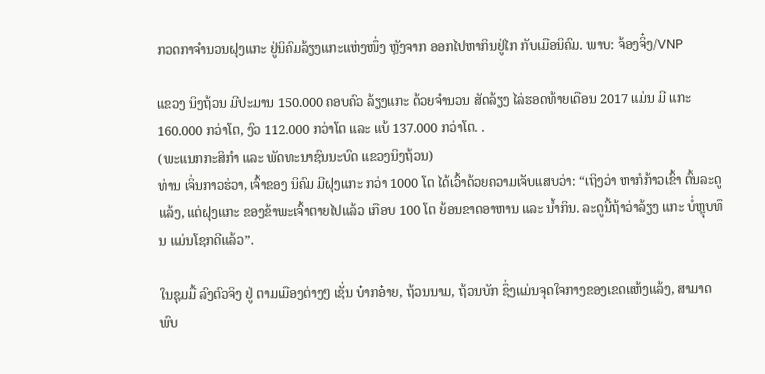ກວດກາຈຳນວນຝຸງແກະ ຢູ່ນິຄົມລ້ຽງແກະແຫ່ງໜຶ່ງ ຫຼັງຈາກ ອອກໄປຫາກິນຢູ່ໄກ ກັບເມືອນິຄົມ. ພາບ: ຈ້ອງຈິ໋ງ/VNP

ແຂວງ ນິງຖ້ວນ ມີປະມານ 150.000 ຄອບຄົວ ລ້ຽງແກະ ດ້ວຍຈຳນວນ ສັດລ້ຽງ ໄລ່ຮອດທ້າຍເດືອນ 2017 ແມ່ນ ມີ ແກະ 160.000 ກວ່າໂຕ, ງົວ 112.000 ກວ່າໂຕ ແລະ ແບ້ 137.000 ກວ່າໂຕ. .
(ພະແນກກະສິກຳ ແລະ ພັດທະນາຊົນນະບົດ ແຂວງນິງຖ້ວນ)
ທ່ານ ເຈິ່ນກາວຮ່ວາ, ເຈົ້າຂອງ ນິຄົມ ມີຝຸງແກະ ກວ່າ 1000 ໂຕ ໄດ້ເວົ້າດ້ວຍຄວາມເຈັບແສບວ່າ: “ເຖິງວ່າ ຫາກໍກ້າວເຂົ້າ ຕົ້ນລະດູແລ້ງ, ແຕ່ຝຸງແກະ ຂອງຂ້າພະເຈົ້າຕາຍໄປແລ້ວ ເກືອບ 100 ໂຕ ຍ້ອນຂາດອາຫານ ແລະ ນໍ້າກິນ. ລະດູນີ້ຖ້າວ່າລ້ຽງ ແກະ ບໍ່ຫຼຸບທຶນ ແມ່ນໂຊກດີແລ້ວ”.

ໃນຊຸມມື້ ລົງຕົວຈິງ ຢູ່ ຕາມເມືອງຕ່າງໆ ເຊັ່ນ ບ໋າກອ໋າຍ, ຖ້ວນນາມ, ຖ້ວນບັກ ຊຶ່ງແມ່ນຈຸດໃຈກາງຂອງເຂດແຫ້ງແລ້ງ, ສາມາດພົບ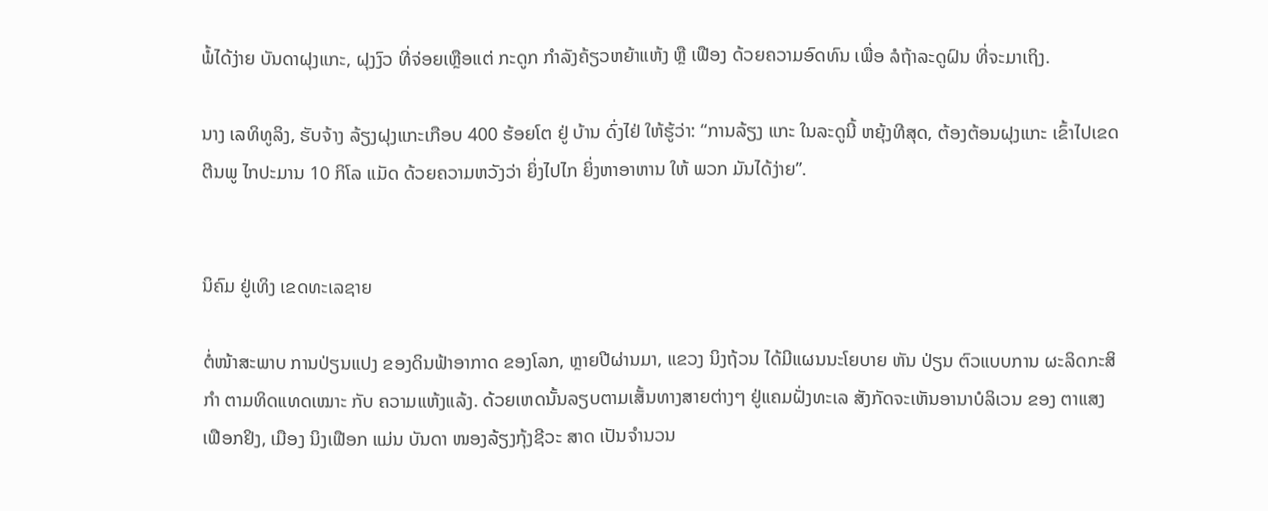ພໍ້ໄດ້ງ່າຍ ບັນດາຝຸງແກະ, ຝຸງງົວ ທີ່ຈ່ອຍເຫຼືອແຕ່ ກະດູກ ກຳລັງຄ້ຽວຫຍ້າແຫ້ງ ຫຼື ເຟືອງ ດ້ວຍຄວາມອົດທົນ ເພື່ອ ລໍຖ້າລະດູຝົນ ທີ່ຈະມາເຖິງ.

ນາງ ເລທິທູລິງ, ຮັບຈ້າງ ລ້ຽງຝຸງແກະເກືອບ 400 ຮ້ອຍໂຕ ຢູ່ ບ້ານ ດົ່ງໄຢ່ ໃຫ້ຮູ້ວ່າ: “ການລ້ຽງ ແກະ ໃນລະດູນີ້ ຫຍຸ້ງທີສຸດ, ຕ້ອງຕ້ອນຝຸງແກະ ເຂົ້າໄປເຂດຕີນພູ ໄກປະມານ 10 ກິໂລ ແມັດ ດ້ວຍຄວາມຫວັງວ່າ ຍິ່ງໄປໄກ ຍິ່ງຫາອາຫານ ໃຫ້ ພວກ ມັນໄດ້ງ່າຍ”.


ນິຄົມ ຢູ່ເທິງ ເຂດທະເລຊາຍ

ຕໍ່ໜ້າສະພາບ ການປ່ຽນແປງ ຂອງດິນຟ້າອາກາດ ຂອງໂລກ, ຫຼາຍປີຜ່ານມາ, ແຂວງ ນິງຖ້ວນ ໄດ້ມີແຜນນະໂຍບາຍ ຫັນ ປ່ຽນ ຕົວແບບການ ຜະລິດກະສິກຳ ຕາມທິດແທດເໝາະ ກັບ ຄວາມແຫ້ງແລ້ງ. ດ້ວຍເຫດນັ້ນລຽບຕາມເສັ້ນທາງສາຍຕ່າງໆ ຢູ່ແຄມຝັ່ງທະເລ ສັງກັດຈະເຫັນອານາບໍລິເວນ ຂອງ ຕາແສງ ເຟືອກຢິງ, ເມືອງ ນິງເຟືອກ ແມ່ນ ບັນດາ ໜອງລ້ຽງກຸ້ງຊີວະ ສາດ ເປັນຈຳນວນ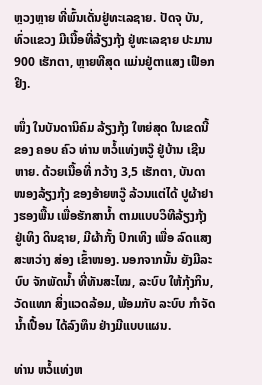ຫຼວງຫຼາຍ ທີ່ພົ້ນເດັ່ນຢູ່ທະເລຊາຍ. ປັດຈຸ ບັນ, ທົ່ວແຂວງ ມີເນື້ອທີ່ລ້ຽງກຸ້ງ ຢູ່ທະເລຊາຍ ປະມານ 900 ເຮັກຕາ, ຫຼາຍທີສຸດ ແມ່ນຢູ່ຕາແສງ ເຟືອກຢິງ.

ໜຶ່ງ ໃນບັນດານິຄົມ ລ້ຽງກຸ້ງ ໃຫຍ່ສຸດ ໃນເຂດນີ້ ຂອງ ຄອບ ຄົວ ທ່ານ ຫວໍ້ແທ່ງຫວູ໊ ຢູ່ບ້ານ ເຊີນຫາຍ. ດ້ວຍເນື້ອທີ່ ກວ້າງ 3,5 ເຮັກຕາ, ບັນດາໜອງລ້ຽງກຸ້ງ ຂອງອ້າຍຫວູ໊ ລ້ວນແຕ່ໄດ້ ປູຜ້າຢາງຮອງພື້ນ ເພື່ອຮັກສານ້ຳ ຕາມແບບວິທີລ້ຽງກຸ້ງ ຢູ່ເທິງ ດິນຊາຍ, ມີຜ້າກັ້ງ ປົກເທິງ ເພື່ອ ລົດແສງສະຫວ່າງ ສ່ອງ ເຂົ້າໜອງ. ນອກຈາກນັ້ນ ຍັງມີລະບົບ ຈັກພັດນ້ຳ ທີ່ທັນສະໄໝ, ລະບົບ ໃຫ້ກຸ້ງກິນ, ວັດແທກ ສິ່ງແວດລ້ອມ, ພ້ອມກັບ ລະບົບ ກຳຈັດ ນ້ຳເປື້ອນ ໄດ້ລົງທຶນ ຢ່າງມີແບບແຜນ.

ທ່ານ ຫວໍ້ແທ່ງຫ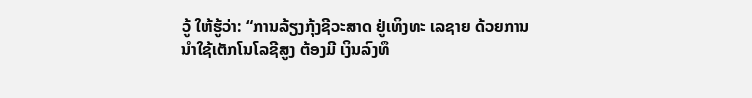ວູ້ ໃຫ້ຮູ້ວ່າ: “ການລ້ຽງກຸ້ງຊີວະສາດ ຢູ່ເທິງທະ ເລຊາຍ ດ້ວຍການນຳໃຊ້ເຕັກໂນໂລຊີສູງ ຕ້ອງມີ ເງິນລົງທຶ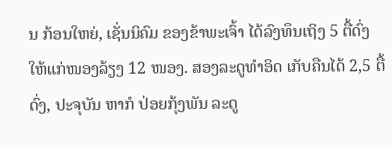ນ ກ້ອນໃຫຍ່, ເຊັ່ນນິຄົມ ຂອງຂ້າພະເຈົ້າ ໄດ້ລົງທຶນເຖິງ 5 ຕື້ດົ່ງ ໃຫ້ແກ່ໜອງລ້ຽງ 12 ໜອງ. ສອງລະດູທຳອິດ ເກັບຄືນໄດ້ 2,5 ຕື້ດົ່ງ, ປະຈຸບັນ ຫາກໍ ປ່ອຍກຸ້ງພັນ ລະດູ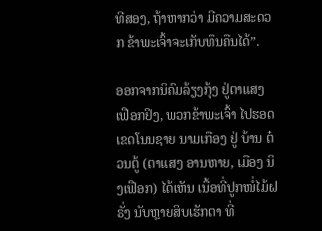ທີສອງ, ຖ້າຫາກວ່າ ມີຄວາມສະດວກ ຂ້າພະເຈົ້າຈະເກັບທຶນຄືນໄດ້”.

ອອກຈາກນິຄົມລ້ຽງກຸ້ງ ຢູ່ຕາແສງ ເຟືອກຢິງ, ພວກຂ້າພະເຈົ້າ ໄປຮອດ ເຂດໂນນຊາຍ ນາມເກືອງ ຢູ່ ບ້ານ ຕ໋ວນຕູ້ (ຕາແສງ ອານຫາຍ, ເມືອງ ນິງເຟືອກ) ໄດ້ເຫັນ ເນື້ອທີ່ປູກໜໍ່ໄມ້ຝຣັ່ງ ນັບຫຼາຍສິບເຮັກຕາ ທີ່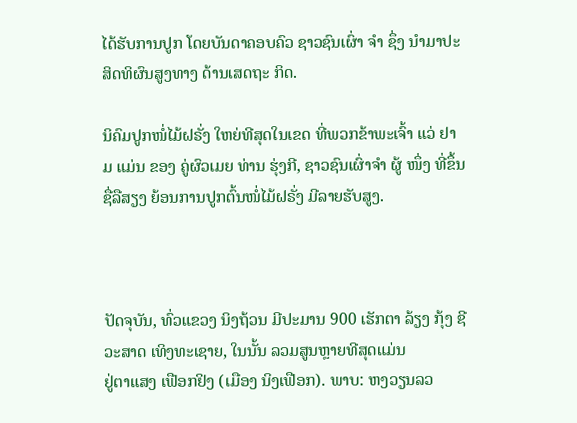ໄດ້ຮັບການປູກ ໂດຍບັນດາຄອບຄົວ ຊາວຊົນເຜົ່າ ຈຳ ຊຶ່ງ ນຳມາປະສິດທິຜົນສູງທາງ ດ້ານເສດຖະ ກິດ.

ນິຄົມປູກໜໍ່ໄມ້ຝຣັ່ງ ໃຫຍ່ທີສຸດໃນເຂດ ທີ່ພວກຂ້າພະເຈົ້າ ແວ່ ຢາມ ແມ່ນ ຂອງ ຄູ່ຜົວເມຍ ທ່ານ ຮຸ່ງກີ, ຊາວຊົນເຜົ່າຈຳ ຜູ້ ໜຶ່ງ ທີ່ຂຶ້ນຊື່ລືສຽງ ຍ້ອນການປູກຕົ້ນໜໍ່ໄມ້ຝຣັ່ງ ມີລາຍຮັບສູງ.



ປັດຈຸບັນ, ທົ່ວແຂວງ ນິງຖ້ວນ ມີປະມານ 900 ເຮັກຕາ ລ້ຽງ ກຸ້ງ ຊີວະສາດ ເທິງທະເຊາຍ, ໃນນັ້ນ ລວມສູນຫຼາຍທີສຸດແມ່ນ
ຢູ່ຕາແສງ ເຟືອກຢິງ (ເມືອງ ນິງເຟືອກ). ພາບ: ຫງວຽນລວ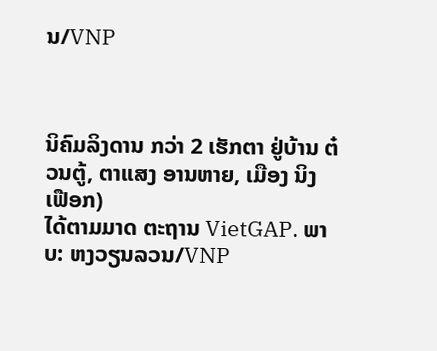ນ/VNP



ນິຄົມລິງດານ ກວ່າ 2 ເຮັກຕາ ຢູ່ບ້ານ ຕ໋ວນຕູ້, ຕາແສງ ອານຫາຍ, ເມືອງ ນິງເຟືອກ)
ໄດ້ຕາມມາດ ຕະຖານ VietGAP. ພາບ: ຫງວຽນລວນ/VNP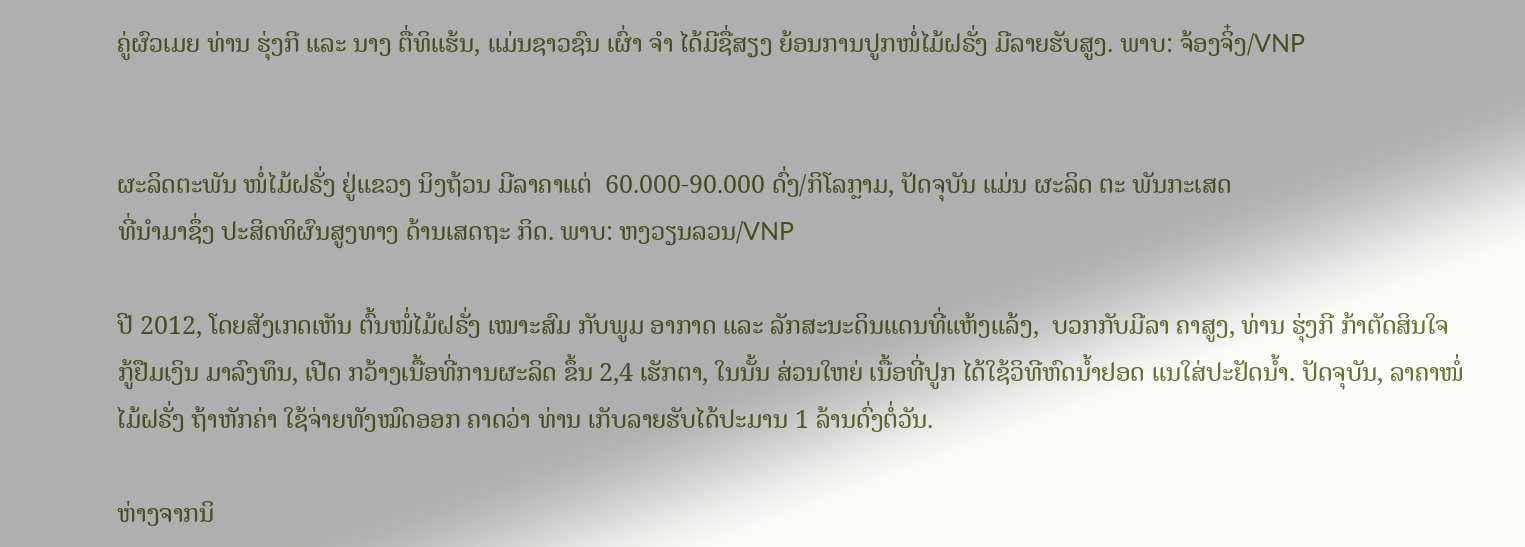ຄູ່ຜົວເມຍ ທ່ານ ຮຸ່ງກີ ແລະ ນາງ ຕື່ທິແຮ້ນ, ແມ່ນຊາວຊົນ ເຜົ່າ ຈຳ ໄດ້ມີຊື່ສຽງ ຍ້ອນການປູກໜໍ່ໄມ້ຝຣັ່ງ ມີລາຍຮັບສູງ. ພາບ: ຈ້ອງຈິ໋ງ/VNP


ຜະລິດຕະພັນ ໜໍ່ໄມ້ຝຣັ່ງ ຢູ່ແຂວງ ນິງຖ້ວນ ມີລາຄາແຕ່  60.000-90.000 ດົ່ງ/ກິໂລກຼາມ, ປັດຈຸບັນ ແມ່ນ ຜະລິດ ຕະ ພັນກະເສດ
ທີ່ນຳມາຊຶ່ງ ປະສິດທິຜົນສູງທາງ ດ້ານເສດຖະ ກິດ. ພາບ: ຫງວຽນລວນ/VNP

ປີ 2012, ໂດຍສັງເກດເຫັນ ຕົ້ນໜໍ່ໄມ້ຝຣັ່ງ ເໝາະສົມ ກັບພູມ ອາກາດ ແລະ ລັກສະນະດິນແດນທີ່ແຫ້ງແລ້ງ,  ບວກກັບມີລາ ຄາສູງ, ທ່ານ ຮຸ່ງກີ ກ້າຕັດສິນໃຈ ກູ້ຢືມເງິນ ມາລົງທຶນ, ເປີດ ກວ້າງເນື້ອທີ່ການຜະລິດ ຂຶ້ນ 2,4 ເຮັກຕາ, ໃນນັ້ນ ສ່ວນໃຫຍ່ ເນື້ອທີ່ປູກ ໄດ້ໃຊ້ວິທີຫົດນ້ຳຢອດ ແນໃສ່ປະຢັດນ້ຳ. ປັດຈຸບັນ, ລາຄາໜໍ່ໄມ້ຝຣັ່ງ ຖ້າຫັກຄ່າ ໃຊ້ຈ່າຍທັງໝົດອອກ ຄາດວ່າ ທ່ານ ເກັບລາຍຮັບໄດ້ປະມານ 1 ລ້ານດົ່ງຕໍ່ວັນ.

ຫ່າງຈາກນິ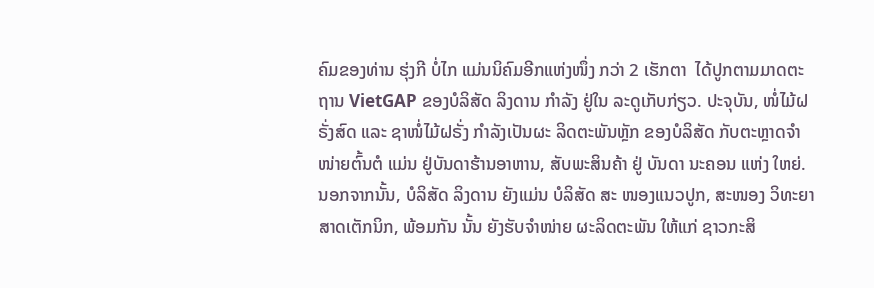ຄົມຂອງທ່ານ ຮຸ່ງກີ ບໍ່ໄກ ແມ່ນນິຄົມອີກແຫ່ງໜຶ່ງ ກວ່າ 2 ເຮັກຕາ  ໄດ້ປູກຕາມມາດຕະຖານ VietGAP ຂອງບໍລິສັດ ລິງດານ ກໍາລັງ ຢູ່ໃນ ລະດູເກັບກ່ຽວ. ປະຈຸບັນ, ໜໍ່ໄມ້ຝຣັ່ງສົດ ແລະ ຊາໜໍ່ໄມ້ຝຣັ່ງ ກຳລັງເປັນຜະ ລິດຕະພັນຫຼັກ ຂອງບໍລິສັດ ກັບຕະຫຼາດຈຳໜ່າຍຕົ້ນຕໍ ແມ່ນ ຢູ່ບັນດາຮ້ານອາຫານ, ສັບພະສິນຄ້າ ຢູ່ ບັນດາ ນະຄອນ ແຫ່ງ ໃຫຍ່. ນອກຈາກນັ້ນ, ບໍລິສັດ ລິງດານ ຍັງແມ່ນ ບໍລິສັດ ສະ ໜອງແນວປູກ, ສະໜອງ ວິທະຍາສາດເຕັກນິກ, ພ້ອມກັນ ນັ້ນ ຍັງຮັບຈຳໜ່າຍ ຜະລິດຕະພັນ ໃຫ້ແກ່ ຊາວກະສິ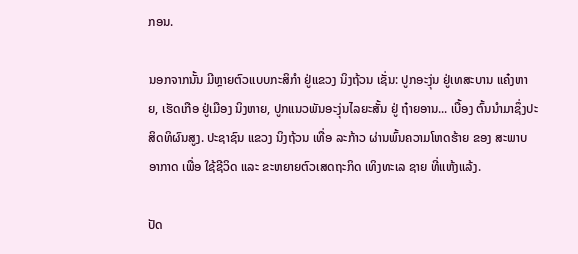ກອນ.

ນອກຈາກນັ້ນ ມີຫຼາຍຕົວແບບກະສິກຳ ຢູ່ແຂວງ ນິງຖ້ວນ ເຊັ່ນ: ປູກອະງຸ່ນ ຢູ່ເທສະບານ ແຄ໋ງຫາຍ, ເຮັດເກືອ ຢູ່ເມືອງ ນິງຫາຍ, ປູກແນວພັນອະງຸ່ນໄລຍະສັ້ນ ຢູ່ ຖ໋າຍອານ... ເບື້ອງ ຕົ້ນນຳມາຊຶ່ງປະສິດທິຜົນສູງ. ປະຊາຊົນ ແຂວງ ນິງຖ້ວນ ເທື່ອ ລະກ້າວ ຜ່ານພົ້ນຄວາມໂຫດຮ້າຍ ຂອງ ສະພາບອາກາດ ເພື່ອ ໃຊ້ຊີວິດ ແລະ ຂະຫຍາຍຕົວເສດຖະກິດ ເທິງທະເລ ຊາຍ ທີ່ແຫ້ງແລ້ງ.

ປັດ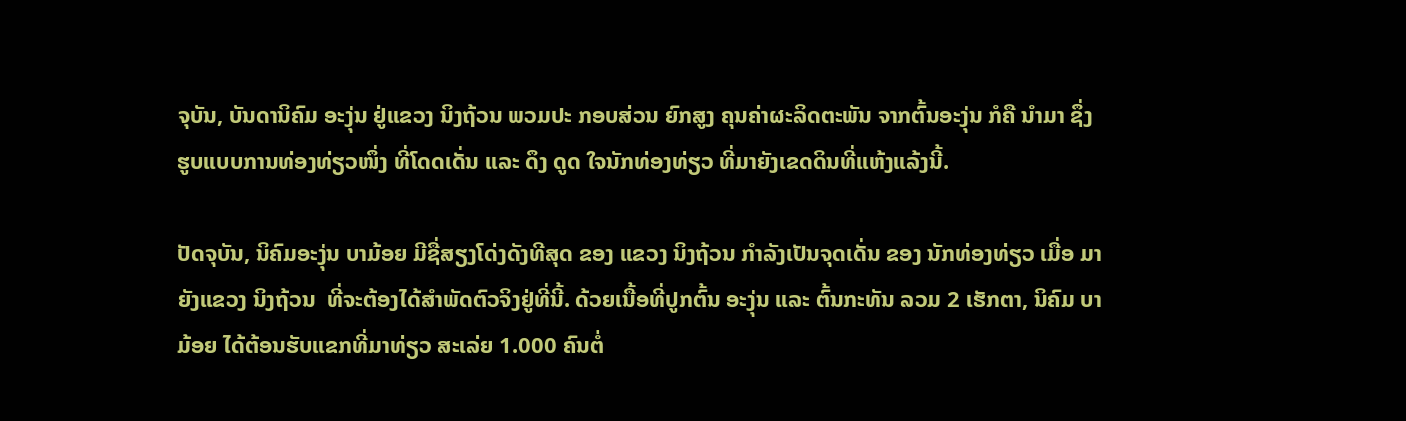ຈຸບັນ, ບັນດານິຄົມ ອະງຸ່ນ ຢູ່ແຂວງ ນິງຖ້ວນ ພວມປະ ກອບສ່ວນ ຍົກສູງ ຄຸນຄ່າຜະລິດຕະພັນ ຈາກຕົ້ນອະງຸ່ນ ກໍຄື ນຳມາ ຊຶ່ງ ຮູບແບບການທ່ອງທ່ຽວໜຶ່ງ ທີ່ໂດດເດັ່ນ ແລະ ດຶງ ດູດ ໃຈນັກທ່ອງທ່ຽວ ທີ່ມາຍັງເຂດດິນທີ່ແຫ້ງແລ້ງນີ້.

ປັດຈຸບັນ, ນິຄົມອະງຸ່ນ ບາມ້ອຍ ມີຊື່ສຽງໂດ່ງດັງທີສຸດ ຂອງ ແຂວງ ນິງຖ້ວນ ກຳລັງເປັນຈຸດເດັ່ນ ຂອງ ນັກທ່ອງທ່ຽວ ເມື່ອ ມາຍັງແຂວງ ນິງຖ້ວນ  ທີ່ຈະຕ້ອງໄດ້ສຳພັດຕົວຈິງຢູ່ທີ່ນີ້. ດ້ວຍເນື້ອທີ່ປູກຕົ້ນ ອະງຸ່ນ ແລະ ຕົ້ນກະທັນ ລວມ 2 ເຮັກຕາ, ນິຄົມ ບາມ້ອຍ ໄດ້ຕ້ອນຮັບແຂກທີ່ມາທ່ຽວ ສະເລ່ຍ 1.000 ຄົນຕໍ່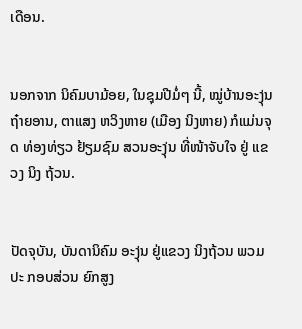ເດືອນ.


ນອກຈາກ ນິຄົມບາມ້ອຍ, ໃນຊຸມປີມໍ່ໆ ນີ້, ໝູ່ບ້ານອະງຸ່ນ ຖ໋າຍອານ, ຕາແສງ ຫວິງຫາຍ (ເມືອງ ນິງຫາຍ) ກໍແມ່ນຈຸດ ທ່ອງທ່ຽວ ຢ້ຽມຊົມ ສວນອະງຸ່ນ ທີ່ໜ້າຈັບໃຈ ຢູ່ ແຂວງ ນິງ ຖ້ວນ.


ປັດຈຸບັນ, ບັນດານິຄົມ ອະງຸ່ນ ຢູ່ແຂວງ ນິງຖ້ວນ ພວມປະ ກອບສ່ວນ ຍົກສູງ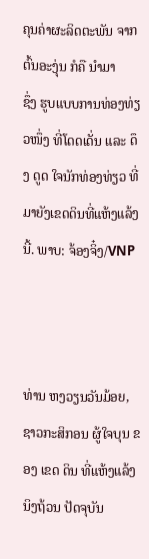ຄຸນຄ່າຜະລິດຕະພັນ ຈາກຕົ້ນອະງຸ່ນ ກໍຄື ນຳມາ
ຊຶ່ງ ຮູບແບບການທ່ອງທ່ຽວໜຶ່ງ ທີ່ໂດດເດັ່ນ ແລະ ດຶງ ດູດ ໃຈນັກທ່ອງທ່ຽວ ທີ່ມາຍັງເຂດດິນທີ່ແຫ້ງແລ້ງນີ້. ພາບ: ຈ້ອງຈິ໋ງ/VNP



ທ່ານ ຫງວຽນວັນມ້ອຍ, ຊາວກະສິກອນ ຜູ້ໃຈບຸນ ຂອງ ເຂດ ດິນ ທີ່ແຫ້ງແລ້ງ ນິງຖ້ວນ ປັດຈຸບັນ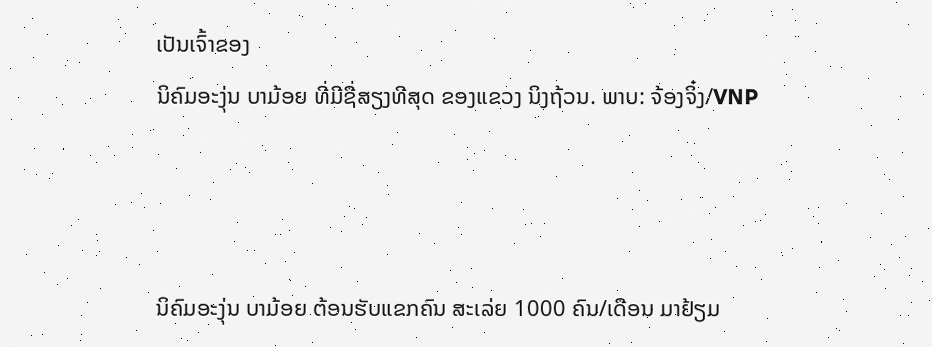ເປັນເຈົ້າຂອງ
ນິຄົມອະງຸ່ນ ບາມ້ອຍ ທີ່ມີຊື່ສຽງທີສຸດ ຂອງແຂວງ ນິງຖ້ວນ. ພາບ: ຈ້ອງຈິ໋ງ/VNP



ນິຄົມອະງຸ່ນ ບາມ້ອຍ ຕ້ອນຮັບແຂກຄົນ ສະເລ່ຍ 1000 ຄົນ/ເດືອນ ມາຢ້ຽມ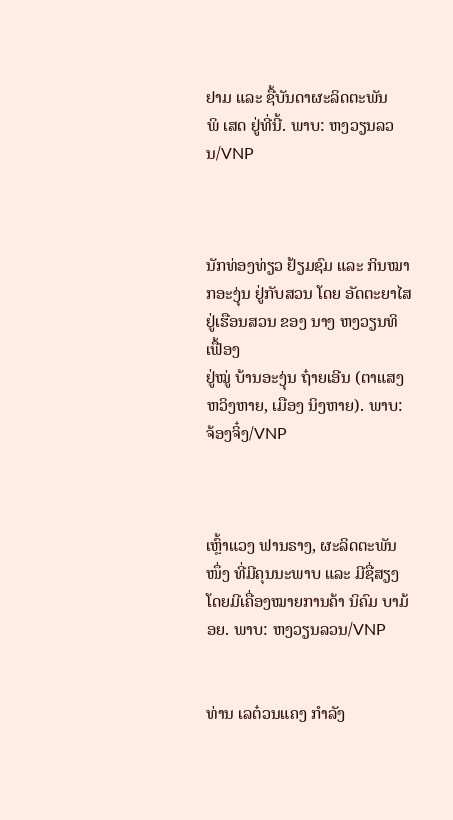ຢາມ ແລະ ຊື້ບັນດາຜະລິດຕະພັນ
ພິ ເສດ ຢູ່ທີ່ນີ້. ພາບ: ຫງວຽນລວນ/VNP



ນັກທ່ອງທ່ຽວ ຢ້ຽມຊົມ ແລະ ກິນໝາກອະງຸ່ນ ຢູ່ກັບສວນ ໂດຍ ອັດຕະຍາໄສ ຢູ່ເຮືອນສວນ ຂອງ ນາງ ຫງວຽນທິເຟື້ອງ
ຢູ່ໝູ່ ບ້ານອະງຸ່ນ ຖ໋າຍເອີນ (ຕາແສງ ຫວິງຫາຍ, ເມືອງ ນິງຫາຍ). ພາບ: ຈ້ອງຈິ໋ງ/VNP



ເຫຼົ້າແວງ ຟານຣາງ, ຜະລິດຕະພັນໜຶ່ງ ທີ່ມີຄຸນນະພາບ ແລະ ມີຊື່ສຽງ ໂດຍມີເຄື່ອງໝາຍການຄ້າ ນິຄົມ ບາມ້ອຍ. ພາບ: ຫງວຽນລວນ/VNP


ທ່ານ ເລຕ໋ວນແຄງ ກຳລັງ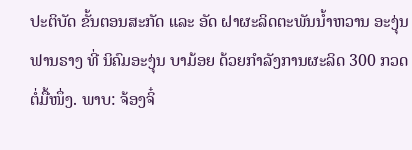ປະຕິບັດ ຂັ້ນຕອນສະກັດ ແລະ ອັດ ຝາຜະລິດຕະພັນນ້ຳຫວານ ອະງຸ່ນ ຟານຣາງ ທີ່ ນິຄົມອະງຸ່ນ ບາມ້ອຍ ດ້ວຍກຳລັງການຜະລິດ 300 ກວດ ຕໍ່ມື້ໜຶ່ງ. ພາບ: ຈ້ອງຈິ໋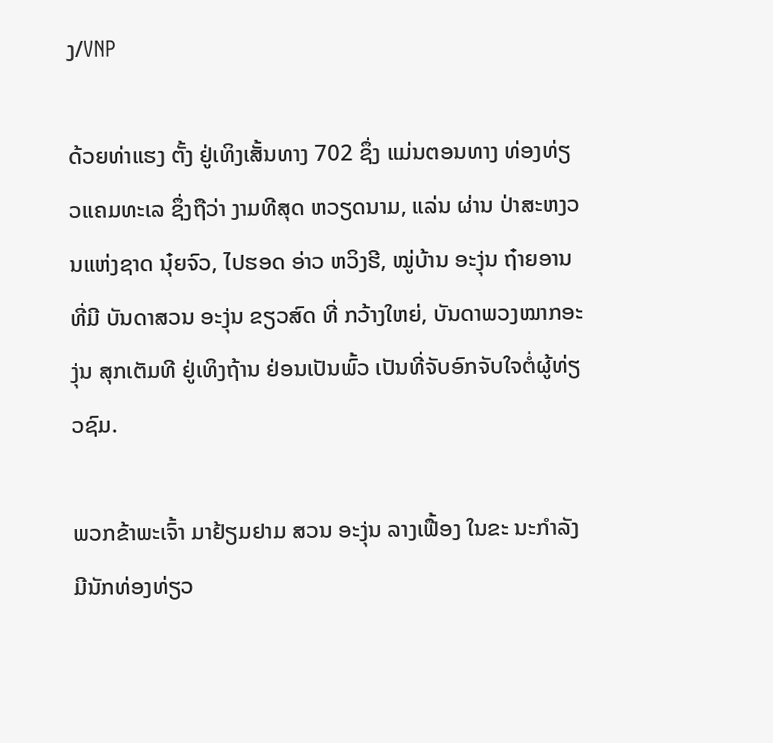ງ/VNP

ດ້ວຍທ່າແຮງ ຕັ້ງ ຢູ່ເທິງເສັ້ນທາງ 702 ຊຶ່ງ ແມ່ນຕອນທາງ ທ່ອງທ່ຽວແຄມທະເລ ຊຶ່ງຖືວ່າ ງາມທີສຸດ ຫວຽດນາມ, ແລ່ນ ຜ່ານ ປ່າສະຫງວນແຫ່ງຊາດ ນຸ໋ຍຈົວ, ໄປຮອດ ອ່າວ ຫວິງຮີ, ໝູ່ບ້ານ ອະງຸ່ນ ຖ໋າຍອານ ທີ່ມີ ບັນດາສວນ ອະງຸ່ນ ຂຽວສົດ ທີ່ ກວ້າງໃຫຍ່, ບັນດາພວງໝາກອະງຸ່ນ ສຸກເຕັມທີ ຢູ່ເທິງຖ້ານ ຢ່ອນເປັນພົ້ວ ເປັນທີ່ຈັບອົກຈັບໃຈຕໍ່ຜູ້ທ່ຽວຊົມ.

ພວກຂ້າພະເຈົ້າ ມາຢ້ຽມຢາມ ສວນ ອະງຸ່ນ ລາງເຟື້ອງ ໃນຂະ ນະກຳລັງມີນັກທ່ອງທ່ຽວ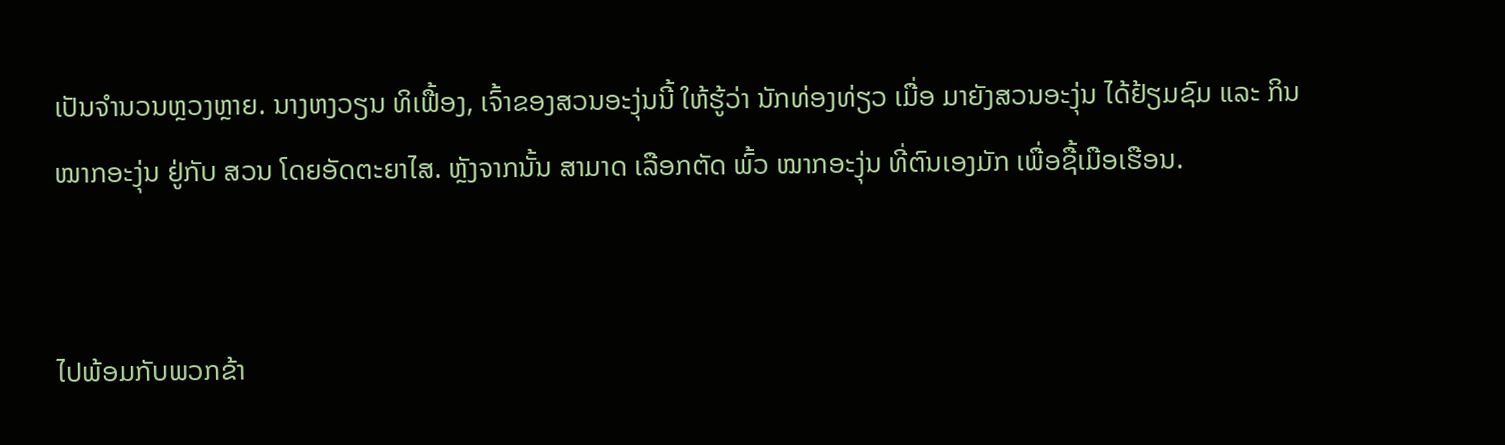ເປັນຈຳນວນຫຼວງຫຼາຍ. ນາງຫງວຽນ ທິເຟື້ອງ, ເຈົ້າຂອງສວນອະງຸ່ນນີ້ ໃຫ້ຮູ້ວ່າ ນັກທ່ອງທ່ຽວ ເມື່ອ ມາຍັງສວນອະງຸ່ນ ໄດ້ຢ້ຽມຊົມ ແລະ ກິນ ໝາກອະງຸ່ນ ຢູ່ກັບ ສວນ ໂດຍອັດຕະຍາໄສ. ຫຼັງຈາກນັ້ນ ສາມາດ ເລືອກຕັດ ພົ້ວ ໝາກອະງຸ່ນ ທີ່ຕົນເອງມັກ ເພື່ອຊື້ເມືອເຮືອນ.


ໄປພ້ອມກັບພວກຂ້າ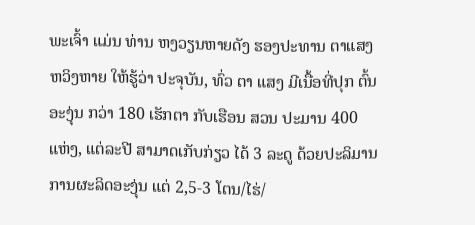ພະເຈົ້າ ແມ່ນ ທ່ານ ຫງວຽນຫາຍດັງ ຮອງປະທານ ຕາແສງ ຫວິງຫາຍ ໃຫ້ຮູ້ວ່າ ປະຈຸບັນ, ທົ່ວ ຕາ ແສງ ມີເນື້ອທີ່ປຸກ ຕົ້ນອະງຸ່ນ ກວ່າ 180 ເຮັກຕາ ກັບເຮືອນ ສວນ ປະມານ 400 ແຫ່ງ, ແຕ່ລະປີ ສາມາດເກັບກ່ຽວ ໄດ້ 3 ລະດູ ດ້ວຍປະລິມານ ການຜະລິດອະງຸ່ນ ແຕ່ 2,5-3 ໂຕນ/ໄຮ່/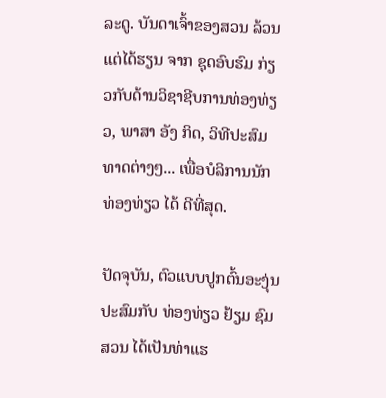ລະດູ. ບັນດາເຈົ້າຂອງສວນ ລ້ວນແຕ່ໄດ້ຮຽນ ຈາກ ຊຸດອົບຮົມ ກ່ຽວກັບດ້ານວິຊາຊີບການທ່ອງທ່ຽວ, ພາສາ ອັງ ກິດ, ວິທີປະສົມທາດຕ່າງໆ... ເພື່ອບໍລິການນັກທ່ອງທ່ຽວ ໄດ້ ດີທີ່ສຸດ.

ປັດຈຸບັນ, ຕົວແບບປູກຕົ້ນອະງຸ່ນ ປະສົມກັບ ທ່ອງທ່ຽວ ຢ້ຽມ ຊົມສວນ ໄດ້ເປັນທ່າແຮ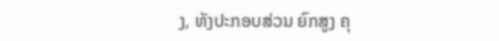ງ, ທັງປະກອບສ່ວນ ຍົກສູງ ຄຸ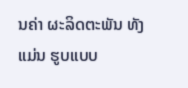ນຄ່າ ຜະລິດຕະພັນ ທັງແມ່ນ ຮູບແບບ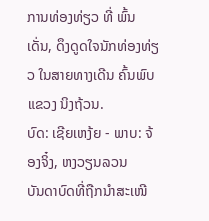ການທ່ອງທ່ຽວ ທີ່ ພົ້ນເດັ່ນ, ດຶງດູດໃຈນັກທ່ອງທ່ຽວ ໃນສາຍທາງເດີນ ຄົ້ນພົບ ແຂວງ ນິງຖ້ວນ.
ບົດ: ເຊີຍເຫງ້ຍ - ພາບ: ຈ້ອງຈິ໋ງ, ຫງວຽນລວນ
ບັນດາບົດທີ່ຖືກນຳສະເໜີ